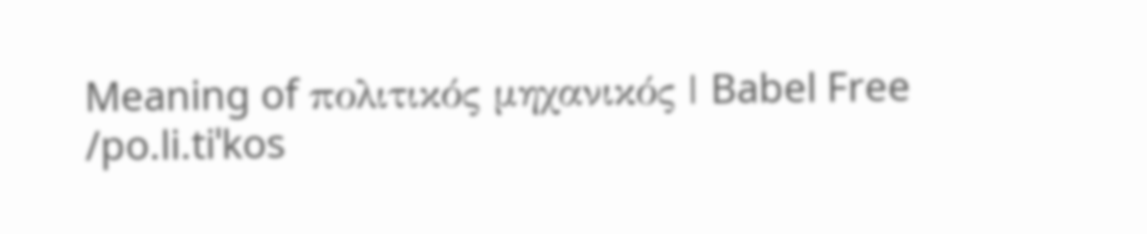Meaning of πολιτικός μηχανικός | Babel Free
/po.li.tiˈkos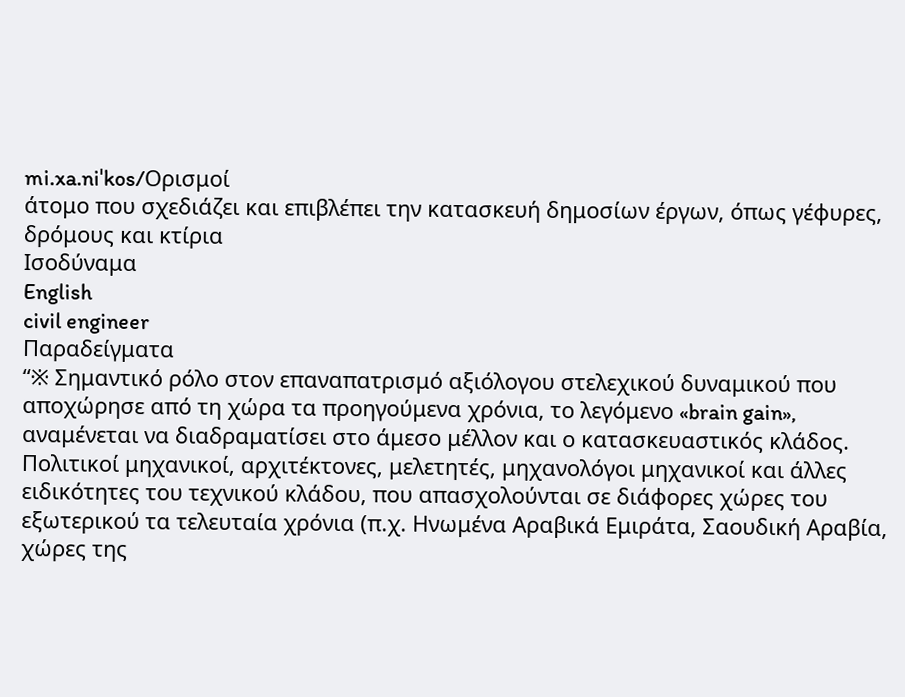mi.xa.niˈkos/Ορισμοί
άτομο που σχεδιάζει και επιβλέπει την κατασκευή δημοσίων έργων, όπως γέφυρες, δρόμους και κτίρια
Ισοδύναμα
English
civil engineer
Παραδείγματα
“※ Σημαντικό ρόλο στον επαναπατρισμό αξιόλογου στελεχικού δυναμικού που αποχώρησε από τη χώρα τα προηγούμενα χρόνια, το λεγόμενο «brain gain», αναμένεται να διαδραματίσει στο άμεσο μέλλον και ο κατασκευαστικός κλάδος. Πολιτικοί μηχανικοί, αρχιτέκτονες, μελετητές, μηχανολόγοι μηχανικοί και άλλες ειδικότητες του τεχνικού κλάδου, που απασχολούνται σε διάφορες χώρες του εξωτερικού τα τελευταία χρόνια (π.χ. Ηνωμένα Αραβικά Εμιράτα, Σαουδική Αραβία, χώρες της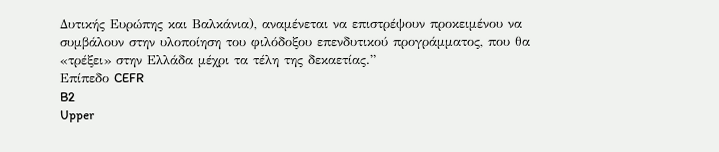Δυτικής Ευρώπης και Βαλκάνια), αναμένεται να επιστρέψουν προκειμένου να συμβάλουν στην υλοποίηση του φιλόδοξου επενδυτικού προγράμματος, που θα «τρέξει» στην Ελλάδα μέχρι τα τέλη της δεκαετίας.”
Επίπεδο CEFR
B2
Upper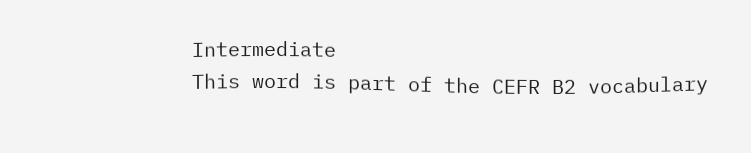Intermediate
This word is part of the CEFR B2 vocabulary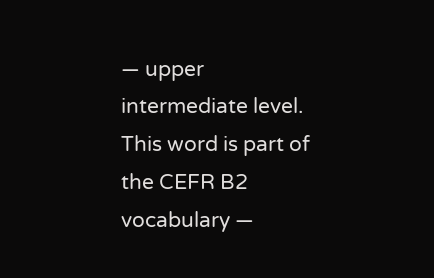— upper intermediate level.
This word is part of the CEFR B2 vocabulary —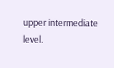upper intermediate level.